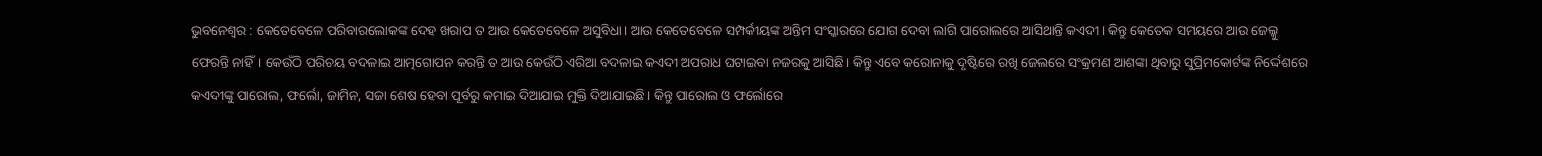ଭୁବନେଶ୍ବର : କେତେବେଳେ ପରିବାରଲୋକଙ୍କ ଦେହ ଖରାପ ତ ଆଉ କେତେବେଳେ ଅସୁବିଧା। ଆଉ କେତେବେଳେ ସମ୍ପର୍କୀୟଙ୍କ ଅନ୍ତିମ ସଂସ୍କାରରେ ଯୋଗ ଦେବା ଲାଗି ପାରୋଲରେ ଆସିଥାନ୍ତି କଏଦୀ। କିନ୍ତୁ କେତେକ ସମୟରେ ଆଉ ଜେଲ୍କୁ ଫେରନ୍ତି ନାହିଁ। କେଉଁଠି ପରିଚୟ ବଦଳାଇ ଆତ୍ମଗୋପନ କରନ୍ତି ତ ଆଉ କେଉଁଠି ଏରିଆ ବଦଳାଇ କଏଦୀ ଅପରାଧ ଘଟାଇବା ନଜରକୁ ଆସିଛି। କିନ୍ତୁ ଏବେ କରୋନାକୁ ଦୃଷ୍ଟିରେ ରଖି ଜେଲରେ ସଂକ୍ରମଣ ଆଶଙ୍କା ଥିବାରୁ ସୁପ୍ରିମକୋର୍ଟଙ୍କ ନିର୍ଦ୍ଦେଶରେ କଏଦୀଙ୍କୁ ପାରୋଲ, ଫର୍ଲୋ, ଜାମିନ, ସଜା ଶେଷ ହେବା ପୂର୍ବରୁ କମାଇ ଦିଆଯାଇ ମୁକ୍ତି ଦିଆଯାଇଛି। କିନ୍ତୁ ପାରୋଲ ଓ ଫର୍ଲୋରେ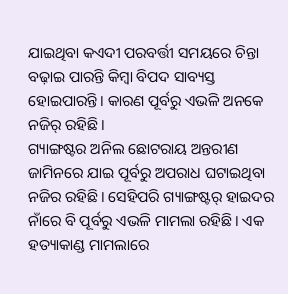ଯାଇଥିବା କଏଦୀ ପରବର୍ତ୍ତୀ ସମୟରେ ଚିନ୍ତା ବଢ଼ାଇ ପାରନ୍ତି କିମ୍ବା ବିପଦ ସାବ୍ୟସ୍ତ ହୋଇପାରନ୍ତି। କାରଣ ପୂର୍ବରୁ ଏଭଳି ଅନକେ ନଜିର୍ ରହିଛି।
ଗ୍ୟାଙ୍ଗଷ୍ଟର ଅନିଲ ଛୋଟରାୟ ଅନ୍ତରୀଣ ଜାମିନରେ ଯାଇ ପୂର୍ବରୁ ଅପରାଧ ଘଟାଇଥିବା ନଜିର ରହିଛି। ସେହିପରି ଗ୍ୟାଙ୍ଗଷ୍ଟର୍ ହାଇଦର ନାଁରେ ବି ପୂର୍ବରୁ ଏଭଳି ମାମଲା ରହିଛି। ଏକ ହତ୍ୟାକାଣ୍ଡ ମାମଲାରେ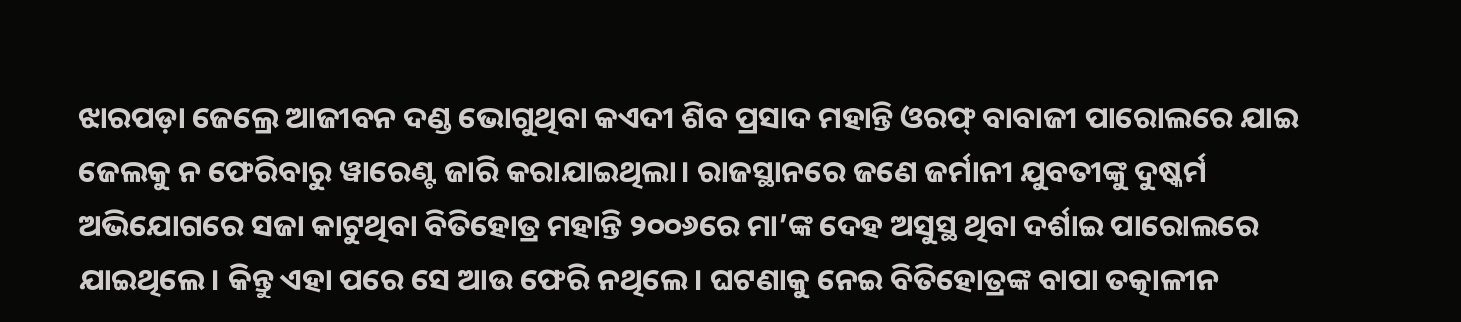ଝାରପଡ଼ା ଜେଲ୍ରେ ଆଜୀବନ ଦଣ୍ଡ ଭୋଗୁଥିବା କଏଦୀ ଶିବ ପ୍ରସାଦ ମହାନ୍ତି ଓରଫ୍ ବାବାଜୀ ପାରୋଲରେ ଯାଇ ଜେଲକୁ ନ ଫେରିବାରୁ ୱାରେଣ୍ଟ ଜାରି କରାଯାଇଥିଲା। ରାଜସ୍ଥାନରେ ଜଣେ ଜର୍ମାନୀ ଯୁବତୀଙ୍କୁ ଦୁଷ୍କର୍ମ ଅଭିଯୋଗରେ ସଜା କାଟୁଥିବା ବିତିହୋତ୍ର ମହାନ୍ତି ୨୦୦୬ରେ ମା’ଙ୍କ ଦେହ ଅସୁସ୍ଥ ଥିବା ଦର୍ଶାଇ ପାରୋଲରେ ଯାଇଥିଲେ। କିନ୍ତୁ ଏହା ପରେ ସେ ଆଉ ଫେରି ନଥିଲେ। ଘଟଣାକୁ ନେଇ ବିତିହୋତ୍ରଙ୍କ ବାପା ତତ୍କାଳୀନ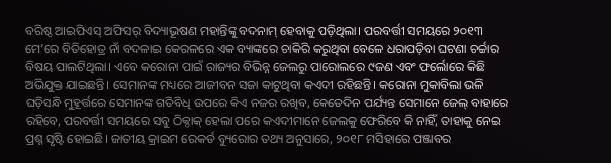ବରିଷ୍ଠ ଆଇପିଏସ୍ ଅଫିସର୍ ବିଦ୍ୟାଭୂଷଣ ମହାନ୍ତିଙ୍କୁ ବଦନାମ୍ ହେବାକୁ ପଡ଼ିଥିଲା। ପରବର୍ତ୍ତୀ ସମୟରେ ୨୦୧୩ ମେ’ରେ ବିତିହୋତ୍ର ନାଁ ବଦଳାଇ କେରଳରେ ଏକ ବ୍ୟାଙ୍କରେ ଚାକିରି କରୁଥିବା ବେଳେ ଧରାପଡ଼ିବା ଘଟଣା ଚର୍ଚ୍ଚାର ବିଷୟ ପାଲଟିଥିଲା। ଏବେ କରୋନା ପାଇଁ ରାଜ୍ୟର ବିଭିନ୍ନ ଜେଲରୁ ପାରୋଲରେ ୯ଜଣ ଏବଂ ଫର୍ଲୋରେ କିଛି ଅଭିଯୁକ୍ତ ଯାଇଛନ୍ତି। ସେମାନଙ୍କ ମଧ୍ୟରେ ଆଜୀବନ ସଜା କାଟୁଥିବା କଏଦୀ ରହିଛନ୍ତି। କରୋନା ମୁକାବିଲା ଭଳି ଘଡ଼ିସନ୍ଧି ମୁହୂର୍ତ୍ତରେ ସେମାନଙ୍କ ଗତିବିଧି ଉପରେ କିଏ ନଜର ରଖିବ, କେତେଦିନ ପର୍ଯ୍ୟନ୍ତ ସେମାନେ ଜେଲ୍ ବାହାରେ ରହିବେ, ପରବର୍ତ୍ତୀ ସମୟରେ ସବୁ ଠିକ୍ଠାକ୍ ହେଲା ପରେ କଏଦୀମାନେ ଜେଲକୁ ଫେରିବେ କି ନାହିଁ, ତାହାକୁ ନେଇ ପ୍ରଶ୍ନ ସୃଷ୍ଟି ହୋଇଛି। ଜାତୀୟ କ୍ରାଇମ ରେକର୍ଡ ବ୍ୟୁରୋର ତଥ୍ୟ ଅନୁସାରେ, ୨୦୧୮ ମସିହାରେ ପଞ୍ଜାବର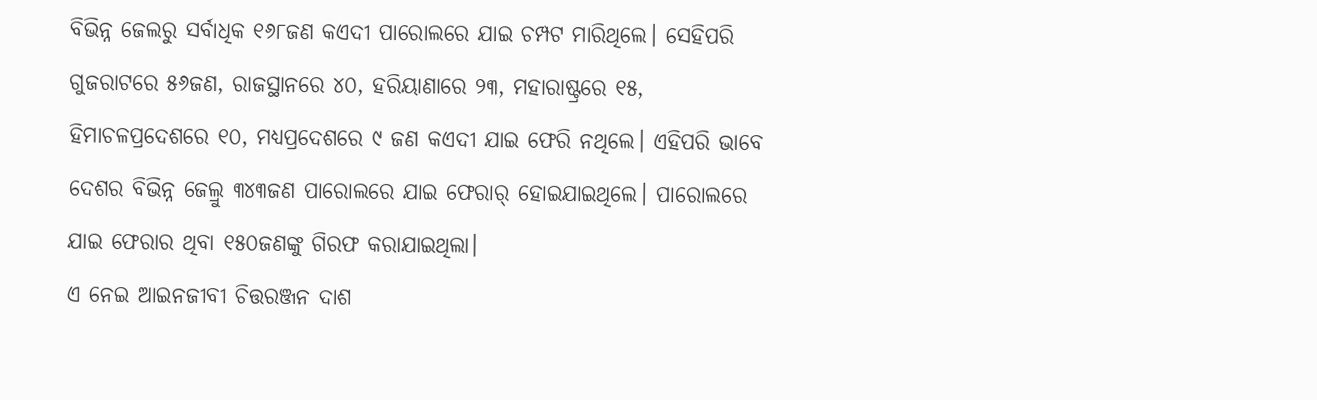ବିଭିନ୍ନ ଜେଲରୁ ସର୍ବାଧିକ ୧୬୮ଜଣ କଏଦୀ ପାରୋଲରେ ଯାଇ ଚମ୍ପଟ ମାରିଥିଲେ। ସେହିପରି ଗୁଜରାଟରେ ୫୬ଜଣ, ରାଜସ୍ଥାନରେ ୪୦, ହରିୟାଣାରେ ୨୩, ମହାରାଷ୍ଟ୍ରରେ ୧୫, ହିମାଚଳପ୍ରଦେଶରେ ୧୦, ମଧ୍ୟପ୍ରଦେଶରେ ୯ ଜଣ କଏଦୀ ଯାଇ ଫେରି ନଥିଲେ। ଏହିପରି ଭାବେ ଦେଶର ବିଭିନ୍ନ ଜେଲ୍ରୁ ୩୪୩ଜଣ ପାରୋଲରେ ଯାଇ ଫେରାର୍ ହୋଇଯାଇଥିଲେ। ପାରୋଲରେ ଯାଇ ଫେରାର ଥିବା ୧୫୦ଜଣଙ୍କୁ ଗିରଫ କରାଯାଇଥିଲା।
ଏ ନେଇ ଆଇନଜୀବୀ ଚିତ୍ତରଞ୍ଜନ ଦାଶ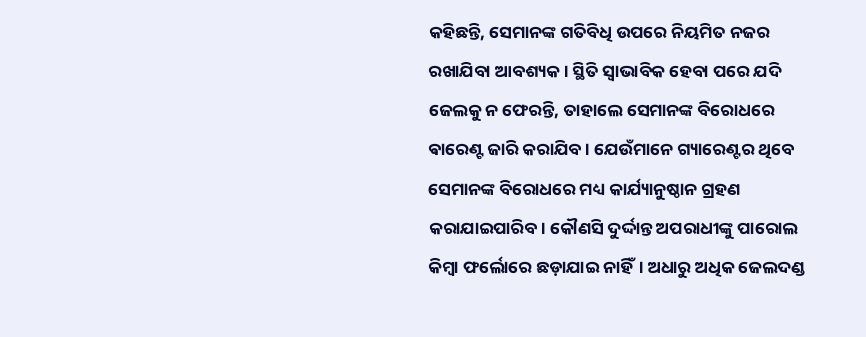କହିଛନ୍ତି, ସେମାନଙ୍କ ଗତିବିଧି ଉପରେ ନିୟମିତ ନଜର ରଖାଯିବା ଆବଶ୍ୟକ। ସ୍ଥିତି ସ୍ବାଭାବିକ ହେବା ପରେ ଯଦି ଜେଲକୁ ନ ଫେରନ୍ତି, ତାହାଲେ ସେମାନଙ୍କ ବିରୋଧରେ ଵାରେଣ୍ଟ ଜାରି କରାଯିବ। ଯେଉଁମାନେ ଗ୍ୟାରେଣ୍ଟର ଥିବେ ସେମାନଙ୍କ ବିରୋଧରେ ମଧ୍ୟ କାର୍ଯ୍ୟାନୁଷ୍ଠାନ ଗ୍ରହଣ କରାଯାଇପାରିବ। କୌଣସି ଦୁର୍ଦ୍ଦାନ୍ତ ଅପରାଧୀଙ୍କୁ ପାରୋଲ କିମ୍ବା ଫର୍ଲୋରେ ଛଡ଼ାଯାଇ ନାହିଁ। ଅଧାରୁ ଅଧିକ ଜେଲଦଣ୍ଡ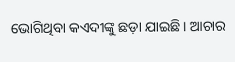ଭୋଗିଥିବା କଏଦୀଙ୍କୁ ଛଡ଼ା ଯାଇଛି। ଆଚାର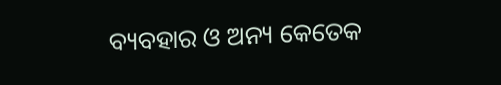ବ୍ୟବହାର ଓ ଅନ୍ୟ କେତେକ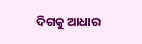ଦିଗକୁ ଆଧାର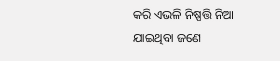କରି ଏଭଳି ନିଷ୍ପତ୍ତି ନିଆ ଯାଇଥିବା ଜଣେ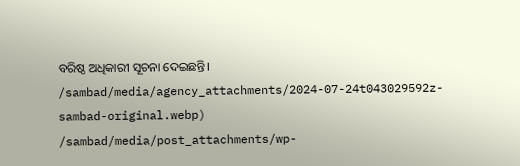ବରିଷ୍ଠ ଅଧିକାରୀ ସୂଚନା ଦେଇଛନ୍ତି।
/sambad/media/agency_attachments/2024-07-24t043029592z-sambad-original.webp)
/sambad/media/post_attachments/wp-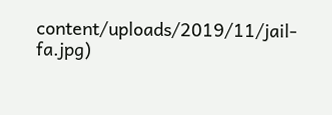content/uploads/2019/11/jail-fa.jpg)